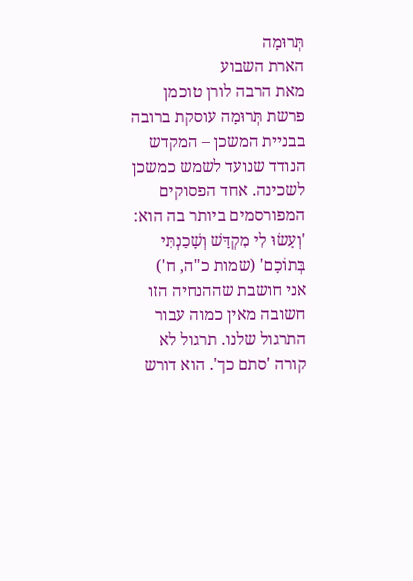תְּרוּמָה
הארת השבוע
מאת הרבה לורן טוכמן
פרשת תְּרוּמָה עוסקת ברובה בבניית המשכן – המקדש הנודד שנועד לשמש כמשכן לשכינה. אחד הפסוקים המפורסמים ביותר בה הוא: 'וְעָשׂוּ לִי מִקְדָּשׁ וְשָׁכַנְתִּי בְּתוֹכָם' (שמות כ"ה, ח')
אני חושבת שההנחיה הזו חשובה מאין כמוה עבור התרגול שלנו. תרגול לא קורה 'סתם כך'. הוא דורש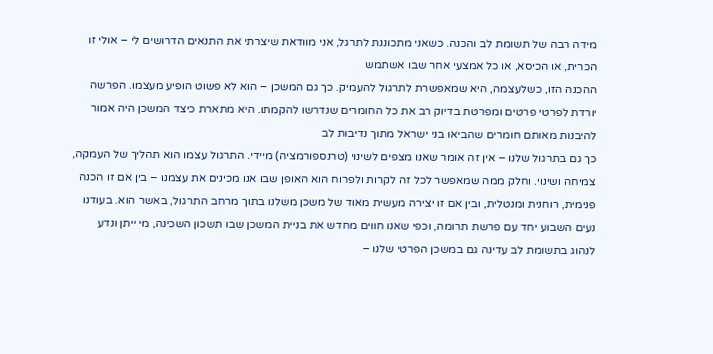מידה רבה של תשומת לב והכנה. כשאני מתכוננת לתרגל, אני מוודאת שיצרתי את התנאים הדרושים לי – אולי זו הכרית, או הכיסא, או כל אמצעי אחר שבו אשתמש
ההכנה הזו, כשלעצמה, היא שמאפשרת לתרגול להעמיק. כך גם המשכן – הוא לא פשוט הופיע מעצמו. הפרשה יורדת לפרטי פרטים ומפרטת בדיוק רב את כל החומרים שנדרשו להקמתו. היא מתארת כיצד המשכן היה אמור להיבנות מאותם חומרים שהביאו בני ישראל מתוך נדיבות לב
כך גם בתרגול שלנו – אין זה אומר שאנו מצפים לשינוי (טרנספורמציה) מיידי. התרגול עצמו הוא תהליך של העמקה, צמיחה ושינוי. וחלק ממה שמאפשר לכל זה לקרות ולפרוח הוא האופן שבו אנו מכינים את עצמנו – בין אם זו הכנה פנימית, רוחנית ומנטלית, ובין אם זו יצירה מעשית מאוד של משכן משלנו בתוך מרחב התרגול, באשר הוא. בעודנו נעים השבוע יחד עם פרשת תרומה, וכפי שאנו חווים מחדש את בניית המשכן שבו תשכון השכינה, מי ייתן ונדע לנהוג בתשומת לב עדינה גם במשכן הפרטי שלנו –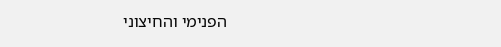הפנימי והחיצוני